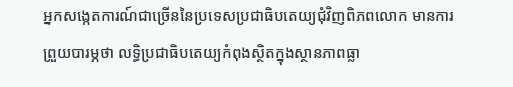អ្នកសង្កេតការណ៍ជាច្រើននៃប្រទេសប្រជាធិបតេយ្យជុំវិញពិភពលោក មានការព្រួយបារម្ភថា លទ្ធិប្រជាធិបតេយ្យកំពុងស្ថិតក្នុងស្ថានភាពធ្លា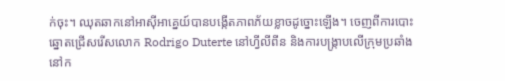ក់ចុះ។ ឈុតឆាកនៅអាស៊ីអាគ្នេយ៍បានបង្កើតភាពភ័យខ្លាចដូច្នោះឡើង។ ចេញពីការបោះឆ្នោតជ្រើសរើសលោក Rodrigo Duterte នៅហ្វីលីពីន និងការបង្រ្កាបលើក្រុមប្រឆាំងនៅក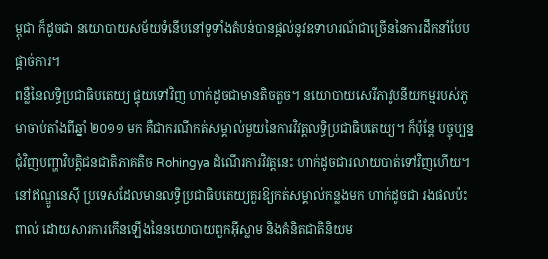ម្ពុជា ក៏ដូចជា នយោបាយសម័យទំនើបនៅទូទាំងតំបន់បានផ្តល់នូវឧទាហរណ៍ជាច្រើននៃការដឹកនាំបែបផ្តាច់ការ។
ពន្លឺនៃលទ្ធិប្រជាធិបតេយ្យ ផ្ទុយទៅវិញ ហាក់ដូចជាមានតិចតួច។ នយោបាយសេរីភាវូបនីយកម្មរបស់ភូមាចាប់តាំងពីឆ្នាំ ២០១១ មក គឺជាករណីកត់សម្គាល់មួយនៃការវិវត្តលទ្ធិប្រជាធិបតេយ្យ។ ក៏ប៉ុន្តែ បច្ចុប្បន្ន ជុំវិញបញ្ហាវិបត្តិជនជាតិភាគតិច Rohingya ដំណើរការវិវត្តនេះ ហាក់ដូចជារលាយបាត់ទៅវិញហើយ។ នៅឥណ្ឌូនេស៊ី ប្រទេសដែលមានលទ្ធិប្រជាធិបតេយ្យគួរឱ្យកត់សម្គាល់កន្លងមក ហាក់ដូចជា រងផលប៉ះពាល់ ដោយសារការកើនឡើងនៃនយោបាយពួកអ៊ីស្លាម និងគំនិតជាតិនិយម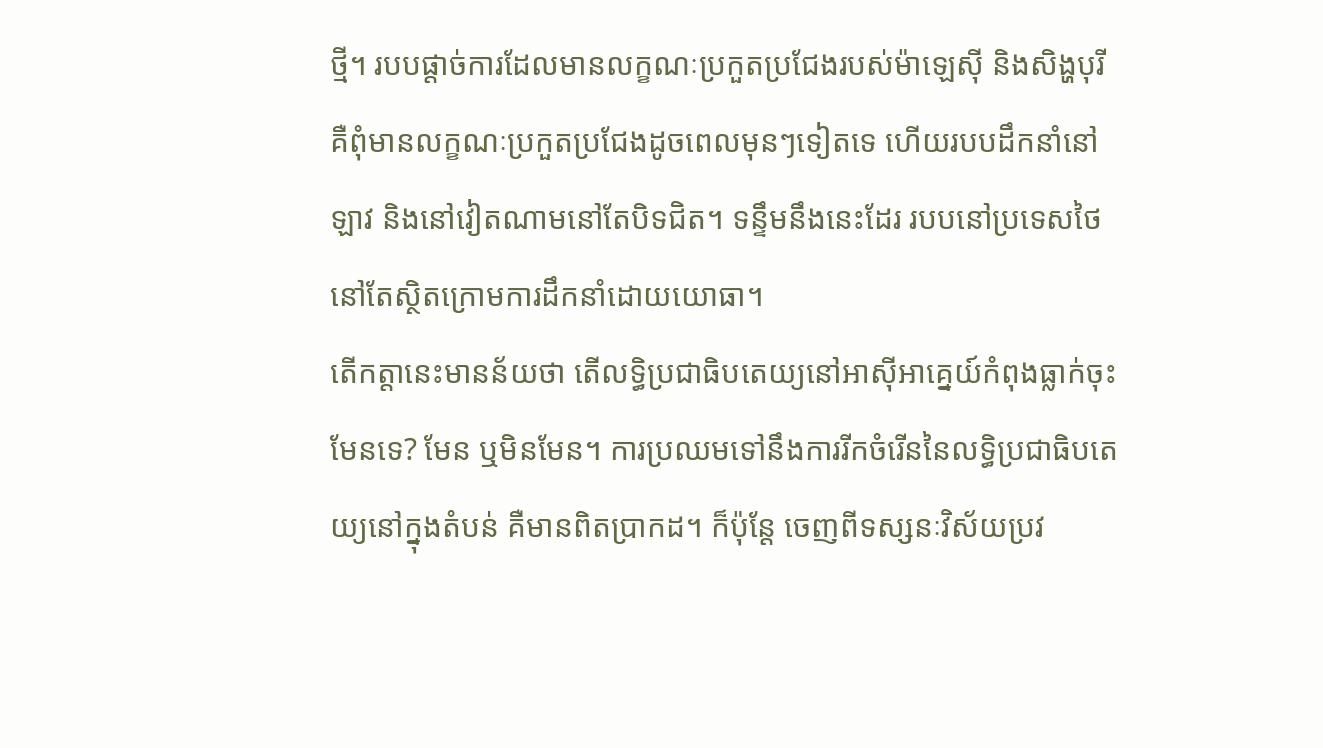ថ្មី។ របបផ្តាច់ការដែលមានលក្ខណៈប្រកួតប្រជែងរបស់ម៉ាឡេស៊ី និងសិង្ហបុរី គឺពុំមានលក្ខណៈប្រកួតប្រជែងដូចពេលមុនៗទៀតទេ ហើយរបបដឹកនាំនៅឡាវ និងនៅវៀតណាមនៅតែបិទជិត។ ទន្ទឹមនឹងនេះដែរ របបនៅប្រទេសថៃ នៅតែស្ថិតក្រោមការដឹកនាំដោយយោធា។
តើកត្តានេះមានន័យថា តើលទ្ធិប្រជាធិបតេយ្យនៅអាស៊ីអាគ្នេយ៍កំពុងធ្លាក់ចុះមែនទេ? មែន ឬមិនមែន។ ការប្រឈមទៅនឹងការរីកចំរើននៃលទ្ធិប្រជាធិបតេយ្យនៅក្នុងតំបន់ គឺមានពិតប្រាកដ។ ក៏ប៉ុន្តែ ចេញពីទស្សនៈវិស័យប្រវ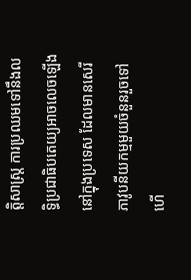ត្តិសាស្រ្ត ការប្រឈមទៅនឹងលទ្ធិប្រជាធិបតេយ្យអាចលេចឡើងនៅក្នុងប្រទេស ដែលមានសេរីភាវូបនីយកម្មមួយចំនួនរួចទៅហើ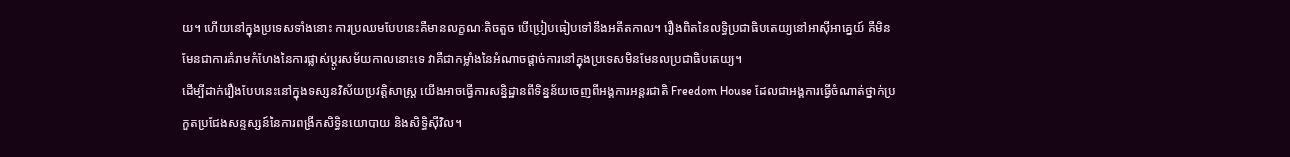យ។ ហើយនៅក្នុងប្រទេសទាំងនោះ ការប្រឈមបែបនេះគឺមានលក្ខណៈតិចតួច បើប្រៀបធៀបទៅនឹងអតីតកាល។ រឿងពិតនៃលទ្ធិប្រជាធិបតេយ្យនៅអាស៊ីអាគ្នេយ៍ គឺមិនមែនជាការគំរាមកំហែងនៃការផ្លាស់ប្តូរសម័យកាលនោះទេ វាគឺជាកម្លាំងនៃអំណាចផ្តាច់ការនៅក្នុងប្រទេសមិនមែនលប្រជាធិបតេយ្យ។
ដើម្បីដាក់រឿងបែបនេះនៅក្នុងទស្សនវិស័យប្រវត្តិសាស្រ្ត យើងអាចធ្វើការសន្និដ្ឋានពីទិន្នន័យចេញពីអង្គការអន្តរជាតិ Freedom House ដែលជាអង្គការធ្វើចំណាត់ថ្នាក់ប្រកួតប្រជែងសន្ទស្សន៍នៃការពង្រីកសិទ្ធិនយោបាយ និងសិទ្ធិស៊ីវិល។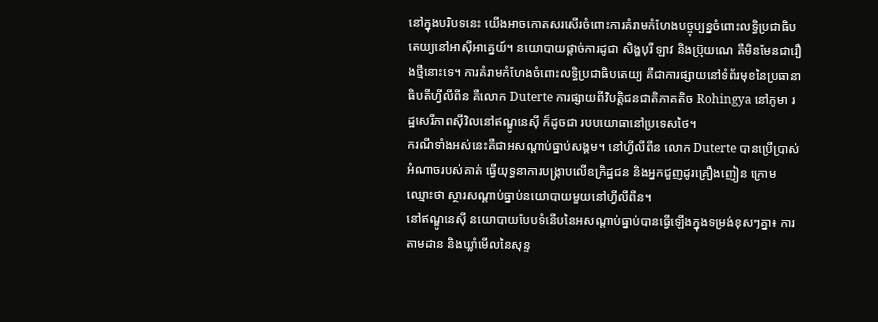នៅក្នុងបរិបទនេះ យើងអាចកោតសរសើរចំពោះការគំរាមកំហែងបច្ចុប្បន្នចំពោះលទ្ធិប្រជាធិបតេយ្យនៅអាស៊ីអាគ្នេយ៍។ នយោបាយផ្តាច់ការដូជា សិង្ហបុរី ឡាវ និងប្រ៊ុយណេ គឺមិនមែនជារឿងថ្មីនោះទេ។ ការគំរាមកំហែងចំពោះលទ្ធិប្រជាធិបតេយ្យ គឺជាការផ្សាយនៅទំព័រមុខនៃប្រធានាធិបតីហ្វីលីពីន គឺលោក Duterte ការផ្សាយពីវិបត្តិជនជាតិភាគតិច Rohingya នៅភូមា រដ្ឋសេរីភាពស៊ីវិលនៅឥណ្ឌូនេស៊ី ក៏ដូចជា របបយោធានៅប្រទេសថៃ។
ករណីទាំងអស់នេះគឺជាអសណ្តាប់ធ្នាប់សង្គម។ នៅហ្វីលីពីន លោក Duterte បានប្រើប្រាស់អំណាចរបស់គាត់ ធ្វើយុទ្ធនាការបង្រ្កាបលើឧក្រិដ្ឋជន និងអ្នកជួញដូរគ្រឿងញៀន ក្រោមឈ្មោះថា ស្ថារសណ្តាប់ធ្នាប់នយោបាយមួយនៅហ្វីលីពីន។
នៅឥណ្ឌូនេស៊ី នយោបាយបែបទំនើបនៃអសណ្តាប់ធ្នាប់បានធ្វើឡើងក្នុងទម្រង់ខុសៗគ្នា៖ ការតាមដាន និងឃ្លាំមើលនៃសុន្ទ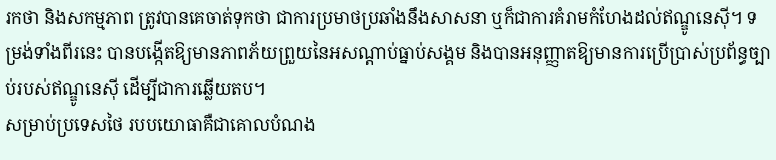រកថា និងសកម្មភាព ត្រូវបានគេចាត់ទុកថា ជាការប្រមាថប្រឆាំងនឹងសាសនា ឬក៏ជាការគំរាមកំហែងដល់ឥណ្ឌូនេស៊ី។ ទម្រង់ទាំងពីរនេះ បានបង្កើតឱ្យមានភាពភ័យព្រួយនៃអសណ្តាប់ធ្នាប់សង្គម និងបានអនុញ្ញាតឱ្យមានការប្រើប្រាស់ប្រព័ន្ធច្បាប់របស់ឥណ្ឌូនេស៊ី ដើម្បីជាការឆ្លើយតប។
សម្រាប់ប្រទេសថៃ របបយោធាគឺជាគោលបំណង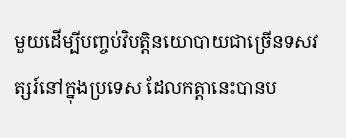មួយដើម្បីបញ្ចប់វិបត្តិនយោបាយជាច្រើនទសវត្សរ៍នៅក្នុងប្រទេស ដែលកត្តានេះបានប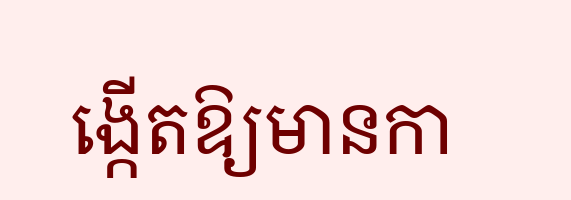ង្កើតឱ្យមានកា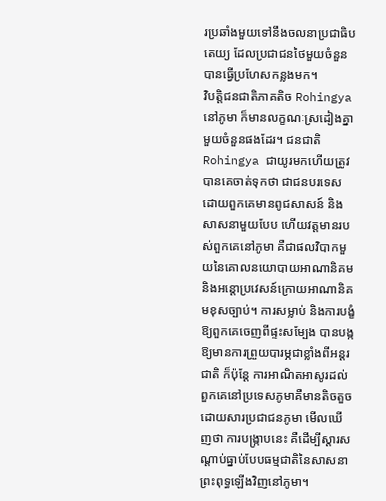រប្រឆាំងមួយទៅនឹងចលនាប្រជាធិបតេយ្យ ដែលប្រជាជនថៃមួយចំនួនបានធ្វើប្រហែសកន្លងមក។
វិបត្តិជនជាតិភាគតិច Rohingya នៅភូមា ក៏មានលក្ខណៈស្រដៀងគ្នាមួយចំនួនផងដែរ។ ជនជាតិ Rohingya ជាយូរមកហើយត្រូវបានគេចាត់ទុកថា ជាជនបរទេស ដោយពួកគេមានពូជសាសន៍ និងសាសនាមួយបែប ហើយវត្តមានរបស់ពួកគេនៅភូមា គឺជាផលវិបាកមួយនៃគោលនយោបាយអាណានិគម និងអន្តោប្រវេសន៍ក្រោយអាណានិគមខុសច្បាប់។ ការសម្លាប់ និងការបង្ខំឱ្យពួកគេចេញពីផ្ទះសម្បែង បានបង្កឱ្យមានការព្រួយបារម្ភជាខ្លាំងពីអន្តរជាតិ ក៏ប៉ុន្តែ ការអាណិតអាសូរដល់ពួកគេនៅប្រទេសភូមាគឺមានតិចតួច ដោយសារប្រជាជនភូមា មើលឃើញថា ការបង្រ្កាបនេះ គឺដើម្បីស្តារសណ្តាប់ធ្នាប់បែបធម្មជាតិនៃសាសនាព្រះពុទ្ធឡើងវិញនៅភូមា។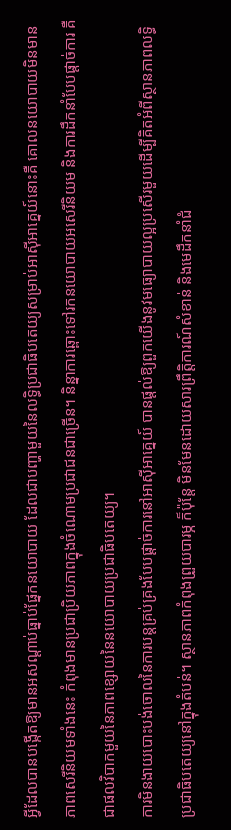អ្វីដែលបានបង្កើតឱ្យមានអសណ្តាប់ធ្នាប់ផ្នែកនយោបាយ ដែលជាបញ្ហាមួយនៃលទ្ធិប្រជាធិបតេយ្យសម្រាប់អាស៊ីអាគ្នេយ៍នោះគឺ គោលនយោបាយមិនមានភាពសេរីនិយមទាំងនេះ កំពុងមានប្រជាប្រិយភាពក្នុងចំណោមប្រជាជនជាច្រើន។ និន្នាការឆ្ពោះទៅរកនយោបាយអសេរីនិយម និងការដឹកនាំបែបផ្តាច់ការ គឺជាផលវិបាកមួយនៃភាពខ្សោយនៃនយោបាយប្រជាធិបតេយ្យ។
ការមិនងាយបោះបង់ចោលនៃការបន្តគ្រប់គ្រងបែបផ្តាច់ការនៅអាស៊ីអាគ្នេយ៍ បានផ្តល់ឱ្យពួកយើងនូវមធ្យោបាយល្អប្រសើរមួយដើម្បីគិតអំពីស្ថានភាពលទ្ធិប្រជាធិបតេយ្យនៅក្នុងតំបន់។ ស្ថានភាពកំពុងព្រួយបារម្ភ ក៏ប៉ុន្តែ មិនមែនដោយសារព្រឹត្តិការណ៍សំខាន់ និងមេដឹកនាំជំ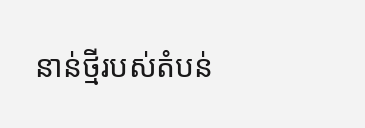នាន់ថ្មីរបស់តំបន់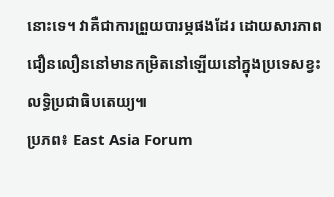នោះទេ។ វាគឺជាការព្រួយបារម្ភផងដែរ ដោយសារភាពជឿនលឿននៅមានកម្រិតនៅឡើយនៅក្នុងប្រទេសខ្វះលទ្ធិប្រជាធិបតេយ្យ៕
ប្រភព៖ East Asia Forum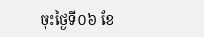ចុះថ្ងៃទី០៦ ខែ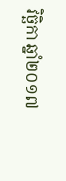វិច្ឆិកា ឆ្នាំ២០១៧